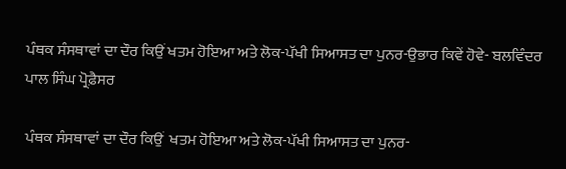ਪੰਥਕ ਸੰਸਥਾਵਾਂ ਦਾ ਦੌਰ ਕਿਉਂ ਖਤਮ ਹੋਇਆ ਅਤੇ ਲੋਕ-ਪੱਖੀ ਸਿਆਸਤ ਦਾ ਪੁਨਰ-ਉਭਾਰ ਕਿਵੇਂ ਹੋਵੇ- ਬਲਵਿੰਦਰ ਪਾਲ ਸਿੰਘ ਪ੍ਰੋਫ਼ੈਸਰ

ਪੰਥਕ ਸੰਸਥਾਵਾਂ ਦਾ ਦੌਰ ਕਿਉਂ  ਖਤਮ ਹੋਇਆ ਅਤੇ ਲੋਕ-ਪੱਖੀ ਸਿਆਸਤ ਦਾ ਪੁਨਰ-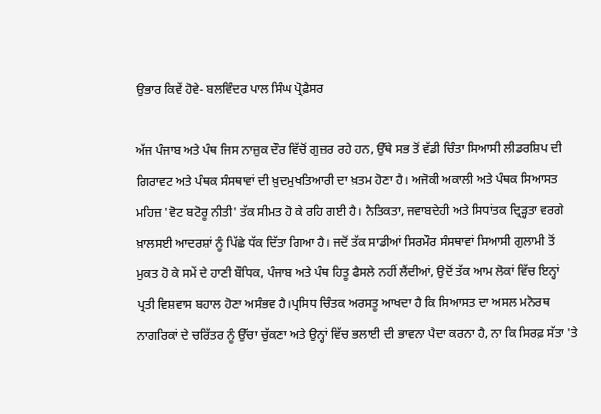ਉਭਾਰ ਕਿਵੇਂ ਹੋਵੇ- ਬਲਵਿੰਦਰ ਪਾਲ ਸਿੰਘ ਪ੍ਰੋਫ਼ੈਸਰ

ਅੱਜ ਪੰਜਾਬ ਅਤੇ ਪੰਥ ਜਿਸ ਨਾਜ਼ੁਕ ਦੌਰ ਵਿੱਚੋਂ ਗੁਜ਼ਰ ਰਹੇ ਹਨ, ਉੱਥੇ ਸਭ ਤੋਂ ਵੱਡੀ ਚਿੰਤਾ ਸਿਆਸੀ ਲੀਡਰਸ਼ਿਪ ਦੀ ਗਿਰਾਵਟ ਅਤੇ ਪੰਥਕ ਸੰਸਥਾਵਾਂ ਦੀ ਖ਼ੁਦਮੁਖਤਿਆਰੀ ਦਾ ਖ਼ਤਮ ਹੋਣਾ ਹੈ। ਅਜੋਕੀ ਅਕਾਲੀ ਅਤੇ ਪੰਥਕ ਸਿਆਸਤ ਮਹਿਜ਼ 'ਵੋਟ ਬਟੋਰੂ ਨੀਤੀ' ਤੱਕ ਸੀਮਤ ਹੋ ਕੇ ਰਹਿ ਗਈ ਹੈ। ਨੈਤਿਕਤਾ, ਜਵਾਬਦੇਹੀ ਅਤੇ ਸਿਧਾਂਤਕ ਦ੍ਰਿੜ੍ਹਤਾ ਵਰਗੇ ਖ਼ਾਲਸਈ ਆਦਰਸ਼ਾਂ ਨੂੰ ਪਿੱਛੇ ਧੱਕ ਦਿੱਤਾ ਗਿਆ ਹੈ। ਜਦੋਂ ਤੱਕ ਸਾਡੀਆਂ ਸਿਰਮੌਰ ਸੰਸਥਾਵਾਂ ਸਿਆਸੀ ਗੁਲਾਮੀ ਤੋਂ ਮੁਕਤ ਹੋ ਕੇ ਸਮੇਂ ਦੇ ਹਾਣੀ ਬੌਧਿਕ, ਪੰਜਾਬ ਅਤੇ ਪੰਥ ਹਿਤੂ ਫੈਸਲੇ ਨਹੀਂ ਲੈਂਦੀਆਂ, ਉਦੋਂ ਤੱਕ ਆਮ ਲੋਕਾਂ ਵਿੱਚ ਇਨ੍ਹਾਂ ਪ੍ਰਤੀ ਵਿਸ਼ਵਾਸ ਬਹਾਲ ਹੋਣਾ ਅਸੰਭਵ ਹੈ।ਪ੍ਰਸਿਧ ਚਿੰਤਕ ਅਰਸਤੂ ਆਖਦਾ ਹੈ ਕਿ ਸਿਆਸਤ ਦਾ ਅਸਲ ਮਨੋਰਥ ਨਾਗਰਿਕਾਂ ਦੇ ਚਰਿੱਤਰ ਨੂੰ ਉੱਚਾ ਚੁੱਕਣਾ ਅਤੇ ਉਨ੍ਹਾਂ ਵਿੱਚ ਭਲਾਈ ਦੀ ਭਾਵਨਾ ਪੈਦਾ ਕਰਨਾ ਹੈ, ਨਾ ਕਿ ਸਿਰਫ਼ ਸੱਤਾ 'ਤੇ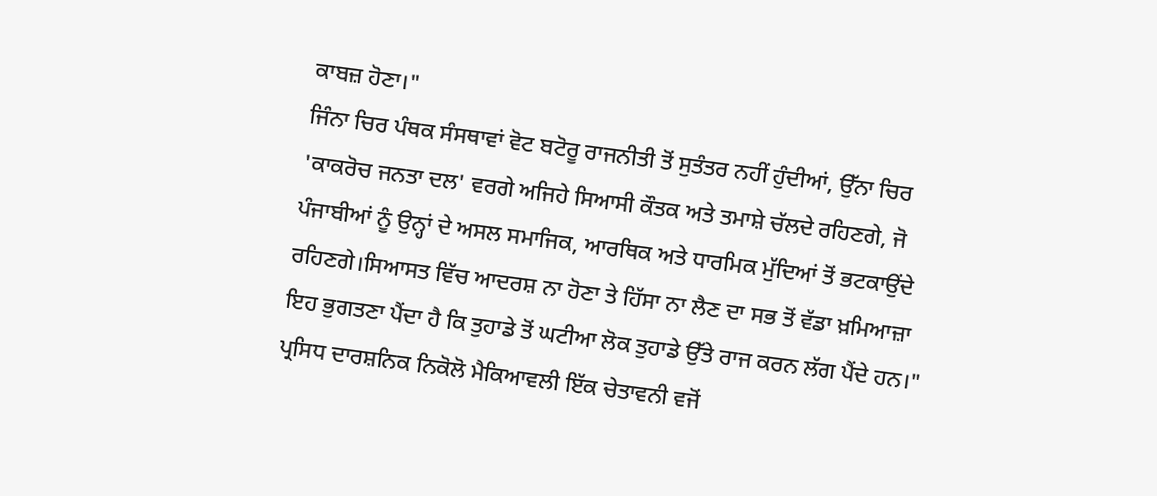ਕਾਬਜ਼ ਹੋਣਾ।"
ਜਿੰਨਾ ਚਿਰ ਪੰਥਕ ਸੰਸਥਾਵਾਂ ਵੋਟ ਬਟੋਰੂ ਰਾਜਨੀਤੀ ਤੋਂ ਸੁਤੰਤਰ ਨਹੀਂ ਹੁੰਦੀਆਂ, ਉੱਨਾ ਚਿਰ 'ਕਾਕਰੋਚ ਜਨਤਾ ਦਲ' ਵਰਗੇ ਅਜਿਹੇ ਸਿਆਸੀ ਕੌਤਕ ਅਤੇ ਤਮਾਸ਼ੇ ਚੱਲਦੇ ਰਹਿਣਗੇ, ਜੋ ਪੰਜਾਬੀਆਂ ਨੂੰ ਉਨ੍ਹਾਂ ਦੇ ਅਸਲ ਸਮਾਜਿਕ, ਆਰਥਿਕ ਅਤੇ ਧਾਰਮਿਕ ਮੁੱਦਿਆਂ ਤੋਂ ਭਟਕਾਉਂਦੇ ਰਹਿਣਗੇ।ਸਿਆਸਤ ਵਿੱਚ ਆਦਰਸ਼ ਨਾ ਹੋਣਾ ਤੇ ਹਿੱਸਾ ਨਾ ਲੈਣ ਦਾ ਸਭ ਤੋਂ ਵੱਡਾ ਖ਼ਮਿਆਜ਼ਾ ਇਹ ਭੁਗਤਣਾ ਪੈਂਦਾ ਹੈ ਕਿ ਤੁਹਾਡੇ ਤੋਂ ਘਟੀਆ ਲੋਕ ਤੁਹਾਡੇ ਉੱਤੇ ਰਾਜ ਕਰਨ ਲੱਗ ਪੈਂਦੇ ਹਨ।" ਪ੍ਰਸਿਧ ਦਾਰਸ਼ਨਿਕ ਨਿਕੋਲੋ ਮੈਕਿਆਵਲੀ ਇੱਕ ਚੇਤਾਵਨੀ ਵਜੋਂ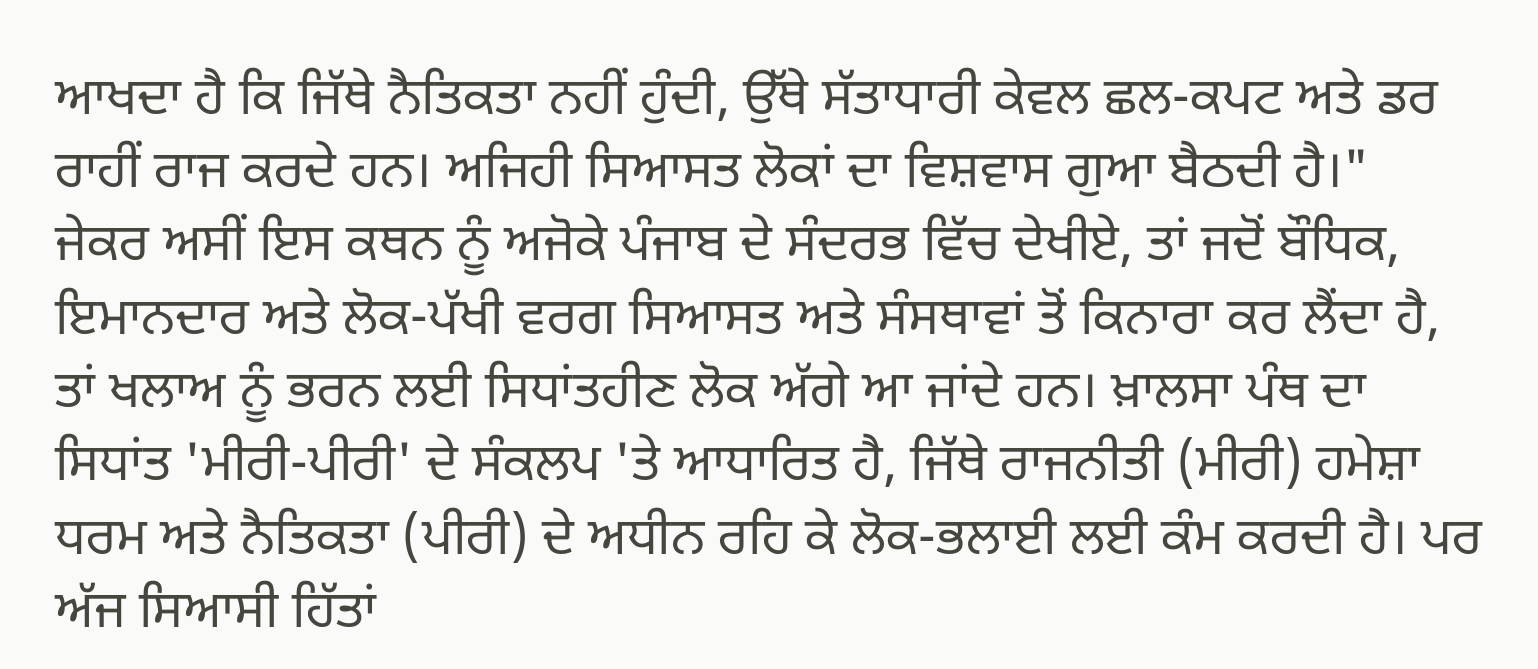ਆਖਦਾ ਹੈ ਕਿ ਜਿੱਥੇ ਨੈਤਿਕਤਾ ਨਹੀਂ ਹੁੰਦੀ, ਉੱਥੇ ਸੱਤਾਧਾਰੀ ਕੇਵਲ ਛਲ-ਕਪਟ ਅਤੇ ਡਰ ਰਾਹੀਂ ਰਾਜ ਕਰਦੇ ਹਨ। ਅਜਿਹੀ ਸਿਆਸਤ ਲੋਕਾਂ ਦਾ ਵਿਸ਼ਵਾਸ ਗੁਆ ਬੈਠਦੀ ਹੈ।"
ਜੇਕਰ ਅਸੀਂ ਇਸ ਕਥਨ ਨੂੰ ਅਜੋਕੇ ਪੰਜਾਬ ਦੇ ਸੰਦਰਭ ਵਿੱਚ ਦੇਖੀਏ, ਤਾਂ ਜਦੋਂ ਬੌਧਿਕ, ਇਮਾਨਦਾਰ ਅਤੇ ਲੋਕ-ਪੱਖੀ ਵਰਗ ਸਿਆਸਤ ਅਤੇ ਸੰਸਥਾਵਾਂ ਤੋਂ ਕਿਨਾਰਾ ਕਰ ਲੈਂਦਾ ਹੈ, ਤਾਂ ਖਲਾਅ ਨੂੰ ਭਰਨ ਲਈ ਸਿਧਾਂਤਹੀਣ ਲੋਕ ਅੱਗੇ ਆ ਜਾਂਦੇ ਹਨ। ਖ਼ਾਲਸਾ ਪੰਥ ਦਾ ਸਿਧਾਂਤ 'ਮੀਰੀ-ਪੀਰੀ' ਦੇ ਸੰਕਲਪ 'ਤੇ ਆਧਾਰਿਤ ਹੈ, ਜਿੱਥੇ ਰਾਜਨੀਤੀ (ਮੀਰੀ) ਹਮੇਸ਼ਾ ਧਰਮ ਅਤੇ ਨੈਤਿਕਤਾ (ਪੀਰੀ) ਦੇ ਅਧੀਨ ਰਹਿ ਕੇ ਲੋਕ-ਭਲਾਈ ਲਈ ਕੰਮ ਕਰਦੀ ਹੈ। ਪਰ ਅੱਜ ਸਿਆਸੀ ਹਿੱਤਾਂ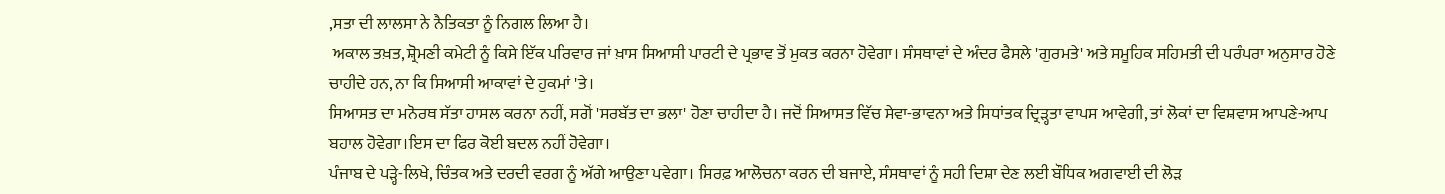,ਸਤਾ ਦੀ ਲਾਲਸਾ ਨੇ ਨੈਤਿਕਤਾ ਨੂੰ ਨਿਗਲ ਲਿਆ ਹੈ।
 ਅਕਾਲ ਤਖ਼ਤ, ਸ਼੍ਰੋਮਣੀ ਕਮੇਟੀ ਨੂੰ ਕਿਸੇ ਇੱਕ ਪਰਿਵਾਰ ਜਾਂ ਖ਼ਾਸ ਸਿਆਸੀ ਪਾਰਟੀ ਦੇ ਪ੍ਰਭਾਵ ਤੋਂ ਮੁਕਤ ਕਰਨਾ ਹੋਵੇਗਾ। ਸੰਸਥਾਵਾਂ ਦੇ ਅੰਦਰ ਫੈਸਲੇ 'ਗੁਰਮਤੇ' ਅਤੇ ਸਮੂਹਿਕ ਸਹਿਮਤੀ ਦੀ ਪਰੰਪਰਾ ਅਨੁਸਾਰ ਹੋਣੇ ਚਾਹੀਦੇ ਹਨ, ਨਾ ਕਿ ਸਿਆਸੀ ਆਕਾਵਾਂ ਦੇ ਹੁਕਮਾਂ 'ਤੇ।
ਸਿਆਸਤ ਦਾ ਮਨੋਰਥ ਸੱਤਾ ਹਾਸਲ ਕਰਨਾ ਨਹੀਂ, ਸਗੋਂ 'ਸਰਬੱਤ ਦਾ ਭਲਾ' ਹੋਣਾ ਚਾਹੀਦਾ ਹੈ। ਜਦੋਂ ਸਿਆਸਤ ਵਿੱਚ ਸੇਵਾ-ਭਾਵਨਾ ਅਤੇ ਸਿਧਾਂਤਕ ਦ੍ਰਿੜ੍ਹਤਾ ਵਾਪਸ ਆਵੇਗੀ, ਤਾਂ ਲੋਕਾਂ ਦਾ ਵਿਸ਼ਵਾਸ ਆਪਣੇ-ਆਪ ਬਹਾਲ ਹੋਵੇਗਾ।ਇਸ ਦਾ ਫਿਰ ਕੋਈ ਬਦਲ ਨਹੀਂ ਹੋਵੇਗਾ।
ਪੰਜਾਬ ਦੇ ਪੜ੍ਹੇ-ਲਿਖੇ, ਚਿੰਤਕ ਅਤੇ ਦਰਦੀ ਵਰਗ ਨੂੰ ਅੱਗੇ ਆਉਣਾ ਪਵੇਗਾ। ਸਿਰਫ਼ ਆਲੋਚਨਾ ਕਰਨ ਦੀ ਬਜਾਏ, ਸੰਸਥਾਵਾਂ ਨੂੰ ਸਹੀ ਦਿਸ਼ਾ ਦੇਣ ਲਈ ਬੌਧਿਕ ਅਗਵਾਈ ਦੀ ਲੋੜ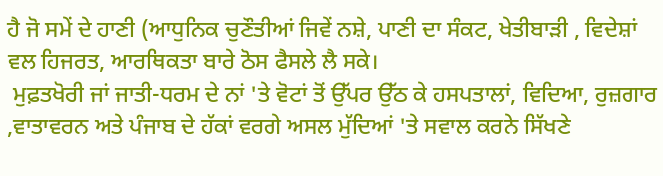ਹੈ ਜੋ ਸਮੇਂ ਦੇ ਹਾਣੀ (ਆਧੁਨਿਕ ਚੁਣੌਤੀਆਂ ਜਿਵੇਂ ਨਸ਼ੇ, ਪਾਣੀ ਦਾ ਸੰਕਟ, ਖੇਤੀਬਾੜੀ , ਵਿਦੇਸ਼ਾਂ ਵਲ ਹਿਜਰਤ, ਆਰਥਿਕਤਾ ਬਾਰੇ ਠੋਸ ਫੈਸਲੇ ਲੈ ਸਕੇ।
 ਮੁਫ਼ਤਖੋਰੀ ਜਾਂ ਜਾਤੀ-ਧਰਮ ਦੇ ਨਾਂ 'ਤੇ ਵੋਟਾਂ ਤੋਂ ਉੱਪਰ ਉੱਠ ਕੇ ਹਸਪਤਾਲਾਂ, ਵਿਦਿਆ, ਰੁਜ਼ਗਾਰ ,ਵਾਤਾਵਰਨ ਅਤੇ ਪੰਜਾਬ ਦੇ ਹੱਕਾਂ ਵਰਗੇ ਅਸਲ ਮੁੱਦਿਆਂ 'ਤੇ ਸਵਾਲ ਕਰਨੇ ਸਿੱਖਣੇ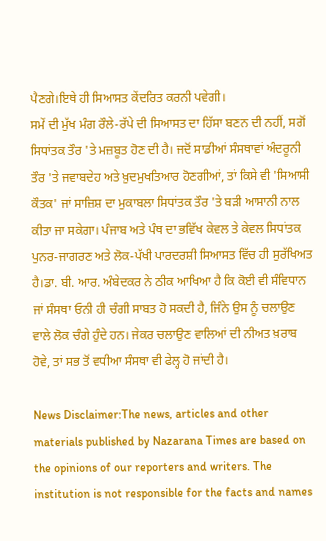ਪੈਣਗੇ।ਇਥੇ ਹੀ ਸਿਆਸਤ ਕੇਂਦਰਿਤ ਕਰਨੀ ਪਵੇਗੀ।
ਸਮੇਂ ਦੀ ਮੁੱਖ ਮੰਗ ਰੌਲੇ-ਰੱਪੇ ਦੀ ਸਿਆਸਤ ਦਾ ਹਿੱਸਾ ਬਣਨ ਦੀ ਨਹੀਂ, ਸਗੋਂ ਸਿਧਾਂਤਕ ਤੌਰ 'ਤੇ ਮਜ਼ਬੂਤ ਹੋਣ ਦੀ ਹੈ। ਜਦੋਂ ਸਾਡੀਆਂ ਸੰਸਥਾਵਾਂ ਅੰਦਰੂਨੀ ਤੌਰ 'ਤੇ ਜਵਾਬਦੇਹ ਅਤੇ ਖ਼ੁਦਮੁਖਤਿਆਰ ਹੋਣਗੀਆਂ, ਤਾਂ ਕਿਸੇ ਵੀ 'ਸਿਆਸੀ ਕੌਤਕ' ਜਾਂ ਸਾਜ਼ਿਸ਼ ਦਾ ਮੁਕਾਬਲਾ ਸਿਧਾਂਤਕ ਤੌਰ 'ਤੇ ਬੜੀ ਆਸਾਨੀ ਨਾਲ ਕੀਤਾ ਜਾ ਸਕੇਗਾ। ਪੰਜਾਬ ਅਤੇ ਪੰਥ ਦਾ ਭਵਿੱਖ ਕੇਵਲ ਤੇ ਕੇਵਲ ਸਿਧਾਂਤਕ ਪੁਨਰ-ਜਾਗਰਣ ਅਤੇ ਲੋਕ-ਪੱਖੀ ਪਾਰਦਰਸ਼ੀ ਸਿਆਸਤ ਵਿੱਚ ਹੀ ਸੁਰੱਖਿਅਤ ਹੈ।ਡਾ. ਬੀ. ਆਰ. ਅੰਬੇਦਕਰ ਨੇ ਠੀਕ ਆਖਿਆ ਹੈ ਕਿ ਕੋਈ ਵੀ ਸੰਵਿਧਾਨ ਜਾਂ ਸੰਸਥਾ ਓਨੀ ਹੀ ਚੰਗੀ ਸਾਬਤ ਹੋ ਸਕਦੀ ਹੈ, ਜਿੰਨੇ ਉਸ ਨੂੰ ਚਲਾਉਣ ਵਾਲੇ ਲੋਕ ਚੰਗੇ ਹੁੰਦੇ ਹਨ। ਜੇਕਰ ਚਲਾਉਣ ਵਾਲਿਆਂ ਦੀ ਨੀਅਤ ਖ਼ਰਾਬ ਹੋਵੇ, ਤਾਂ ਸਭ ਤੋਂ ਵਧੀਆ ਸੰਸਥਾ ਵੀ ਫੇਲ੍ਹ ਹੋ ਜਾਂਦੀ ਹੈ।

News Disclaimer:The news, articles and other materials published by Nazarana Times are based on the opinions of our reporters and writers. The institution is not responsible for the facts and names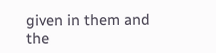given in them and the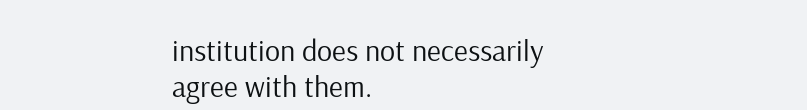institution does not necessarily agree with them.